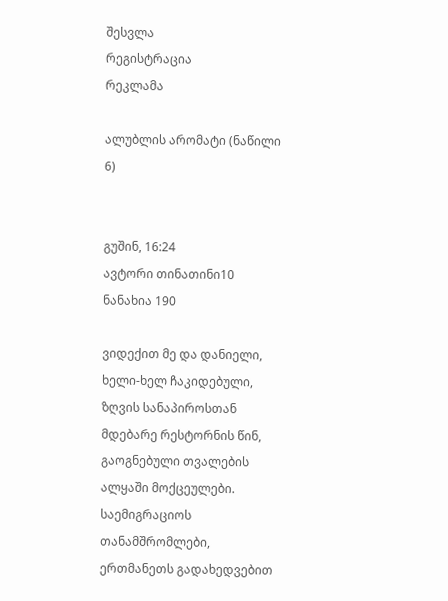შესვლა
რეგისტრაცია
რეკლამა

ალუბლის არომატი (ნაწილი 6)


გუშინ, 16:24
ავტორი თინათინი10
ნანახია 190

ვიდექით მე და დანიელი, ხელი-ხელ ჩაკიდებული, ზღვის სანაპიროსთან მდებარე რესტორნის წინ, გაოგნებული თვალების ალყაში მოქცეულები. საემიგრაციოს თანამშრომლები, ერთმანეთს გადახედვებით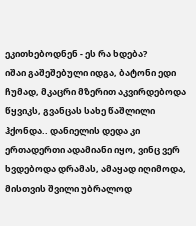ეკითხებოდნენ - ეს რა ხდება?
იშაი გაშეშებული იდგა, ბატონი ედი ჩუმად, მკაცრი მზერით აკვირდებოდა წყვიკს, გვანცას სახე წაშლილი ჰქონდა.. დანიელის დედა კი ერთადერთი ადამიანი იყო, ვინც ვერ ხვდებოდა დრამას, ამაყად იღიმოდა, მისთვის შვილი უბრალოდ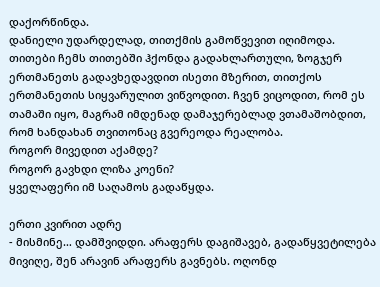დაქორწინდა.
დანიელი უდარდელად, თითქმის გამოწვევით იღიმოდა. თითები ჩემს თითებში ჰქონდა გადახლართული, ზოგჯერ ერთმანეთს გადავხედავდით ისეთი მზერით, თითქოს ერთმანეთის სიყვარულით ვიწვოდით. ჩვენ ვიცოდით, რომ ეს თამაში იყო, მაგრამ იმდენად დამაჯერებლად ვთამაშობდით, რომ ხანდახან თვითონაც გვერეოდა რეალობა.
როგორ მივედით აქამდე?
როგორ გავხდი ლიზა კოენი?
ყველაფერი იმ საღამოს გადაწყდა.

ერთი კვირით ადრე
- მისმინე… დამშვიდდი. არაფერს დაგიშავებ, გადაწყვეტილება მივიღე, შენ არავინ არაფერს გავნებს. ოღონდ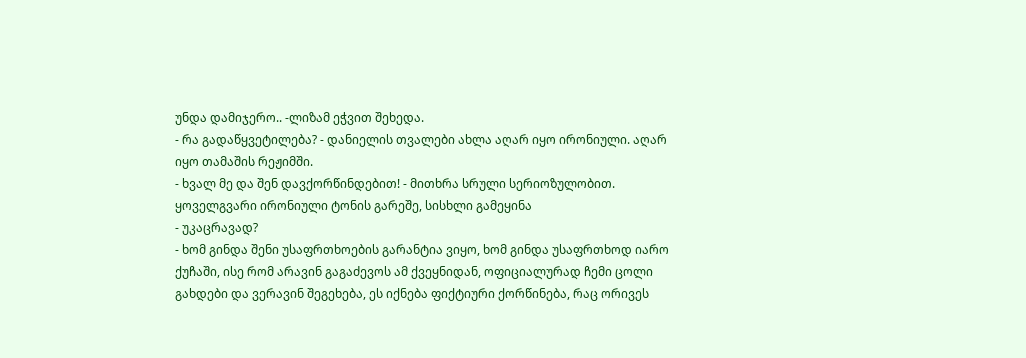უნდა დამიჯერო.. -ლიზამ ეჭვით შეხედა.
- რა გადაწყვეტილება? - დანიელის თვალები ახლა აღარ იყო ირონიული. აღარ იყო თამაშის რეჟიმში.
- ხვალ მე და შენ დავქორწინდებით! - მითხრა სრული სერიოზულობით. ყოველგვარი ირონიული ტონის გარეშე, სისხლი გამეყინა
- უკაცრავად?
- ხომ გინდა შენი უსაფრთხოების გარანტია ვიყო, ხომ გინდა უსაფრთხოდ იარო ქუჩაში, ისე რომ არავინ გაგაძევოს ამ ქვეყნიდან, ოფიციალურად ჩემი ცოლი გახდები და ვერავინ შეგეხება, ეს იქნება ფიქტიური ქორწინება, რაც ორივეს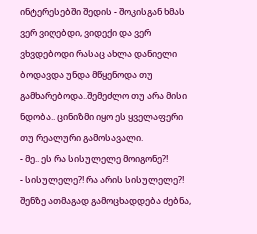ინტერესებში შედის - შოკისგან ხმას ვერ ვიღებდი, ვიდექი და ვერ ვხვდებოდი რასაც ახლა დანიელი ბოდავდა უნდა მწყენოდა თუ გამხარებოდა..შემეძლო თუ არა მისი ნდობა.. ცინიზმი იყო ეს ყველაფერი თუ რეალური გამოსავალი.
- მე.. ეს რა სისულელე მოიგონე?!
- სისულელე?! რა არის სისულელე?! შენზე ათმაგად გამოცხადდება ძებნა,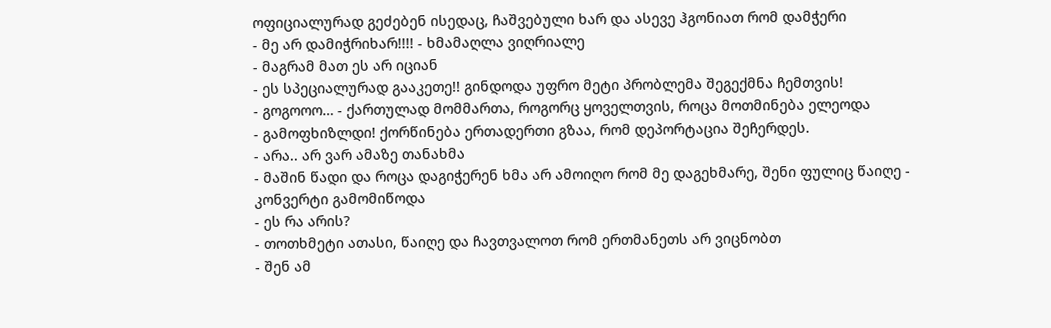ოფიციალურად გეძებენ ისედაც, ჩაშვებული ხარ და ასევე ჰგონიათ რომ დამჭერი
- მე არ დამიჭრიხარ!!!! - ხმამაღლა ვიღრიალე
- მაგრამ მათ ეს არ იციან
- ეს სპეციალურად გააკეთე!! გინდოდა უფრო მეტი პრობლემა შეგექმნა ჩემთვის!
- გოგოოო… - ქართულად მომმართა, როგორც ყოველთვის, როცა მოთმინება ელეოდა
- გამოფხიზლდი! ქორწინება ერთადერთი გზაა, რომ დეპორტაცია შეჩერდეს.
- არა.. არ ვარ ამაზე თანახმა
- მაშინ წადი და როცა დაგიჭერენ ხმა არ ამოიღო რომ მე დაგეხმარე, შენი ფულიც წაიღე - კონვერტი გამომიწოდა
- ეს რა არის?
- თოთხმეტი ათასი, წაიღე და ჩავთვალოთ რომ ერთმანეთს არ ვიცნობთ
- შენ ამ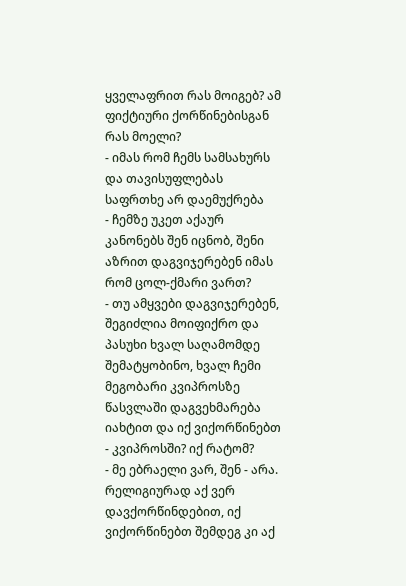ყველაფრით რას მოიგებ? ამ ფიქტიური ქორწინებისგან რას მოელი?
- იმას რომ ჩემს სამსახურს და თავისუფლებას საფრთხე არ დაემუქრება
- ჩემზე უკეთ აქაურ კანონებს შენ იცნობ, შენი აზრით დაგვიჯერებენ იმას რომ ცოლ-ქმარი ვართ?
- თუ ამყვები დაგვიჯერებენ, შეგიძლია მოიფიქრო და პასუხი ხვალ საღამომდე შემატყობინო, ხვალ ჩემი მეგობარი კვიპროსზე წასვლაში დაგვეხმარება იახტით და იქ ვიქორწინებთ
- კვიპროსში? იქ რატომ?
- მე ებრაელი ვარ, შენ - არა. რელიგიურად აქ ვერ დავქორწინდებით, იქ ვიქორწინებთ შემდეგ კი აქ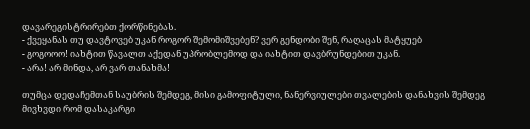დავარეგისტრირებთ ქორწინებას.
- ქვეყანას თუ დავტოვებ უკან როგორ შემომიშვებენ? ვერ გენდობი შენ, რაღაცას მატყუებ
- გოგოოო! იახტით წავალთ აქედან უპრობლემოდ და იახტით დავბრუნდებით უკან.
- არა! არ მინდა, არ ვარ თანახმა!

თუმცა დედაჩემთან საუბრის შემდეგ, მისი გამოფიტული, ნანერვიულები თვალების დანახვის შემდეგ მივხვდი რომ დასაკარგი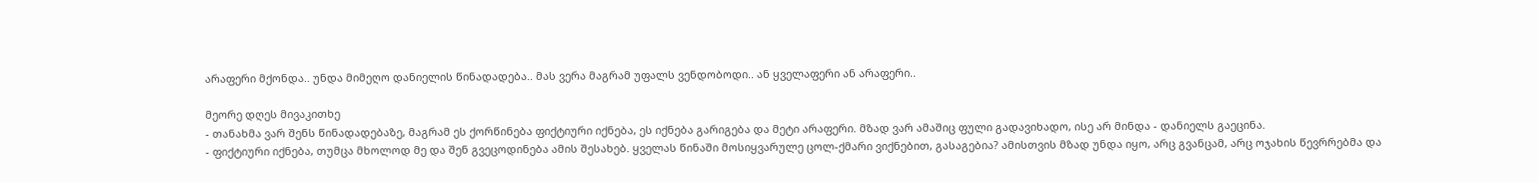არაფერი მქონდა.. უნდა მიმეღო დანიელის წინადადება.. მას ვერა მაგრამ უფალს ვენდობოდი.. ან ყველაფერი ან არაფერი..

მეორე დღეს მივაკითხე
- თანახმა ვარ შენს წინადადებაზე, მაგრამ ეს ქორწინება ფიქტიური იქნება, ეს იქნება გარიგება და მეტი არაფერი. მზად ვარ ამაშიც ფული გადავიხადო, ისე არ მინდა - დანიელს გაეცინა.
- ფიქტიური იქნება, თუმცა მხოლოდ მე და შენ გვეცოდინება ამის შესახებ. ყველას წინაში მოსიყვარულე ცოლ-ქმარი ვიქნებით, გასაგებია? ამისთვის მზად უნდა იყო, არც გვანცამ, არც ოჯახის წევრრებმა და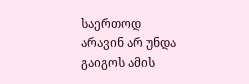საერთოდ არავინ არ უნდა გაიგოს ამის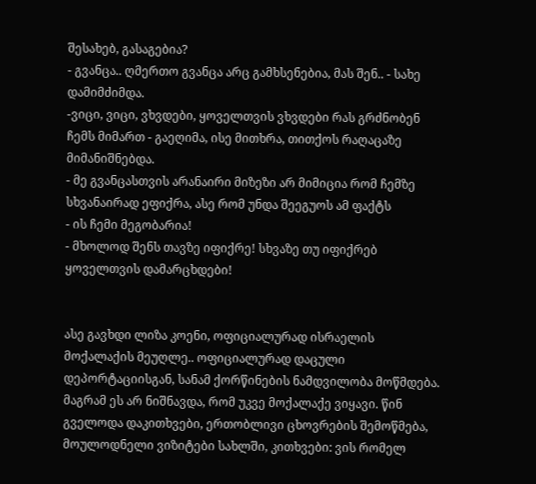შესახებ, გასაგებია?
- გვანცა.. ღმერთო გვანცა არც გამხსენებია, მას შენ.. - სახე დამიმძიმდა.
-ვიცი, ვიცი, ვხვდები, ყოველთვის ვხვდები რას გრძნობენ ჩემს მიმართ - გაეღიმა, ისე მითხრა, თითქოს რაღაცაზე მიმანიშნებდა.
- მე გვანცასთვის არანაირი მიზეზი არ მიმიცია რომ ჩემზე სხვანაირად ეფიქრა, ასე რომ უნდა შეეგუოს ამ ფაქტს
- ის ჩემი მეგობარია!
- მხოლოდ შენს თავზე იფიქრე! სხვაზე თუ იფიქრებ ყოველთვის დამარცხდები!


ასე გავხდი ლიზა კოენი, ოფიციალურად ისრაელის მოქალაქის მეუღლე.. ოფიციალურად დაცული დეპორტაციისგან, სანამ ქორწინების ნამდვილობა მოწმდება.
მაგრამ ეს არ ნიშნავდა, რომ უკვე მოქალაქე ვიყავი. წინ გველოდა დაკითხვები, ერთობლივი ცხოვრების შემოწმება, მოულოდნელი ვიზიტები სახლში, კითხვები: ვის რომელ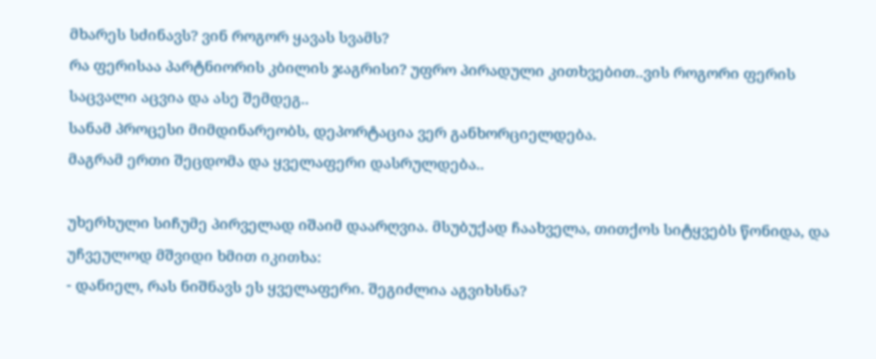მხარეს სძინავს? ვინ როგორ ყავას სვამს?
რა ფერისაა პარტნიორის კბილის ჯაგრისი? უფრო პირადული კითხვებით..ვის როგორი ფერის საცვალი აცვია და ასე შემდეგ..
სანამ პროცესი მიმდინარეობს, დეპორტაცია ვერ განხორციელდება.
მაგრამ ერთი შეცდომა და ყველაფერი დასრულდება..

უხერხული სიჩუმე პირველად იშაიმ დაარღვია. მსუბუქად ჩაახველა, თითქოს სიტყვებს წონიდა, და უჩვეულოდ მშვიდი ხმით იკითხა:
- დანიელ, რას ნიშნავს ეს ყველაფერი. შეგიძლია აგვიხსნა?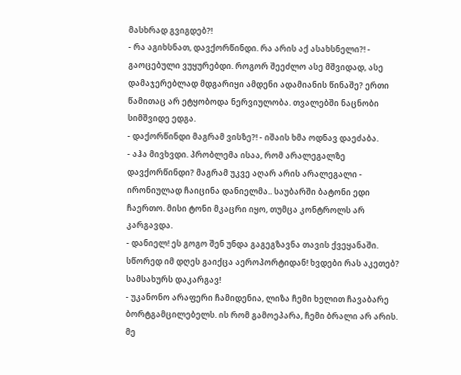მასხრად გვიგდებ?!
- რა აგიხსნათ, დავქორწინდი. რა არის აქ ასახსნელი?! - გაოცებული ვუყურებდი. როგორ შეეძლო ასე მშვიდად, ასე დამაჯერებლად მდგარიყი ამდენი ადამიანის წინაშე? ერთი წამითაც არ ეტყობოდა ნერვიულობა. თვალებში ნაცნობი სიმშვიდე ედგა.
- დაქორწინდი მაგრამ ვისზე?! - იშაის ხმა ოდნავ დაეძაბა.
- აჰა მივხვდი. პრობლემა ისაა, რომ არალეგალზე დავქორწინდი? მაგრამ უკვე აღარ არის არალეგალი - ირონიულად ჩაიცინა დანიელმა.. საუბარში ბატონი ედი ჩაერთო. მისი ტონი მკაცრი იყო, თუმცა კონტროლს არ კარგავდა.
- დანიელ! ეს გოგო შენ უნდა გაგეგზავნა თავის ქვეყანაში. სწორედ იმ დღეს გაიქცა აეროპორტიდან! ხვდები რას აკეთებ? სამსახურს დაკარგავ!
- უკანონო არაფერი ჩამიდენია, ლიზა ჩემი ხელით ჩავაბარე ბორტგამცილებელს. ის რომ გამოეპარა, ჩემი ბრალი არ არის. მე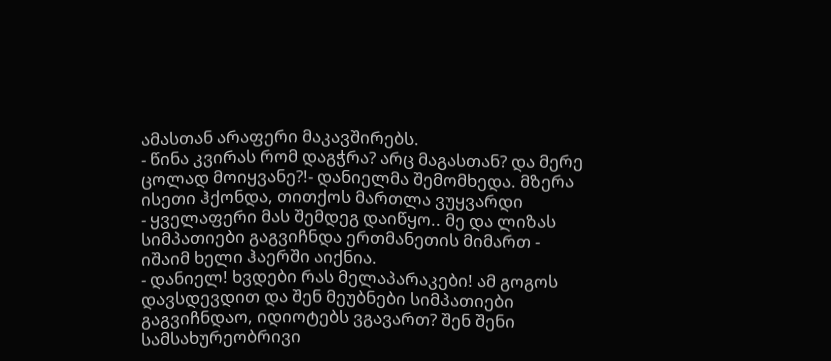ამასთან არაფერი მაკავშირებს.
- წინა კვირას რომ დაგჭრა? არც მაგასთან? და მერე ცოლად მოიყვანე?!- დანიელმა შემომხედა. მზერა ისეთი ჰქონდა, თითქოს მართლა ვუყვარდი
- ყველაფერი მას შემდეგ დაიწყო.. მე და ლიზას სიმპათიები გაგვიჩნდა ერთმანეთის მიმართ - იშაიმ ხელი ჰაერში აიქნია.
- დანიელ! ხვდები რას მელაპარაკები! ამ გოგოს დავსდევდით და შენ მეუბნები სიმპათიები გაგვიჩნდაო, იდიოტებს ვგავართ? შენ შენი სამსახურეობრივი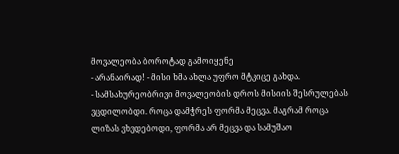მოვალეობა ბოროტად გამოიყენე
- არანაირად! - მისი ხმა ახლა უფრო მტკიცე გახდა.
- სამსახურეობრივი მოვალეობის დროს მისიის შესრულებას ვცდილობდი. როცა დამჭრეს ფორმა მეცვა. მაგრამ როცა ლიზას ვხვდებოდი, ფორმა არ მეცვა და სამუშაო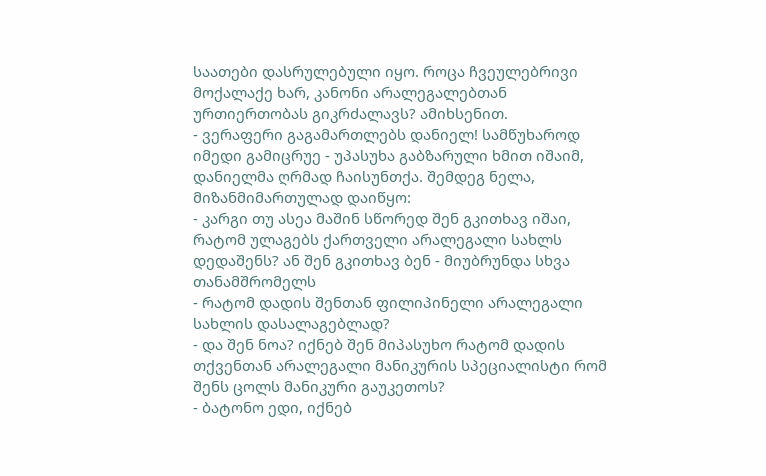საათები დასრულებული იყო. როცა ჩვეულებრივი მოქალაქე ხარ, კანონი არალეგალებთან ურთიერთობას გიკრძალავს? ამიხსენით.
- ვერაფერი გაგამართლებს დანიელ! სამწუხაროდ იმედი გამიცრუე - უპასუხა გაბზარული ხმით იშაიმ, დანიელმა ღრმად ჩაისუნთქა. შემდეგ ნელა, მიზანმიმართულად დაიწყო:
- კარგი თუ ასეა მაშინ სწორედ შენ გკითხავ იშაი, რატომ ულაგებს ქართველი არალეგალი სახლს დედაშენს? ან შენ გკითხავ ბენ - მიუბრუნდა სხვა თანამშრომელს
- რატომ დადის შენთან ფილიპინელი არალეგალი სახლის დასალაგებლად?
- და შენ ნოა? იქნებ შენ მიპასუხო რატომ დადის თქვენთან არალეგალი მანიკურის სპეციალისტი რომ შენს ცოლს მანიკური გაუკეთოს?
- ბატონო ედი, იქნებ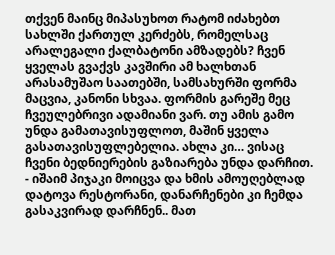თქვენ მაინც მიპასუხოთ რატომ იძახებთ სახლში ქართულ კერძებს, რომელსაც არალეგალი ქალბატონი ამზადებს? ჩვენ ყველას გვაქვს კავშირი ამ ხალხთან არასამუშაო საათებში, სამსახურში ფორმა მაცვია, კანონი სხვაა. ფორმის გარეშე მეც ჩვეულებრივი ადამიანი ვარ. თუ ამის გამო უნდა გამათავისუფლოთ, მაშინ ყველა გასათავისუფლებელია. ახლა კი… ვისაც ჩვენი ბედნიერების გაზიარება უნდა დარჩით. - იშაიმ პიჯაკი მოიცვა და ხმის ამოუღებლად დატოვა რესტორანი, დანარჩენები კი ჩემდა გასაკვირად დარჩნენ.. მათ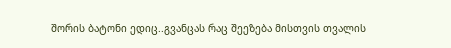შორის ბატონი ედიც..გვანცას რაც შეეზება მისთვის თვალის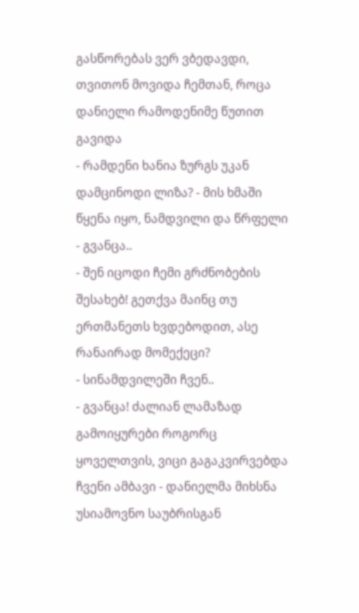გასწორებას ვერ ვბედავდი, თვითონ მოვიდა ჩემთან, როცა დანიელი რამოდენიმე წუთით გავიდა
- რამდენი ხანია ზურგს უკან დამცინოდი ლიზა? - მის ხმაში წყენა იყო, ნამდვილი და წრფელი
- გვანცა..
- შენ იცოდი ჩემი გრძნობების შესახებ! გეთქვა მაინც თუ ერთმანეთს ხვდებოდით, ასე რანაირად მომექეცი?
- სინამდვილეში ჩვენ..
- გვანცა! ძალიან ლამაზად გამოიყურები როგორც ყოველთვის, ვიცი გაგაკვირვებდა ჩვენი ამბავი - დანიელმა მიხსნა უსიამოვნო საუბრისგან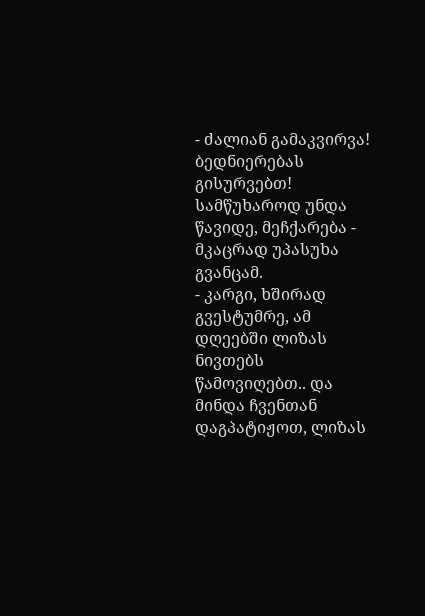- ძალიან გამაკვირვა! ბედნიერებას გისურვებთ! სამწუხაროდ უნდა წავიდე, მეჩქარება - მკაცრად უპასუხა გვანცამ.
- კარგი, ხშირად გვესტუმრე, ამ დღეებში ლიზას ნივთებს წამოვიღებთ.. და მინდა ჩვენთან დაგპატიჟოთ, ლიზას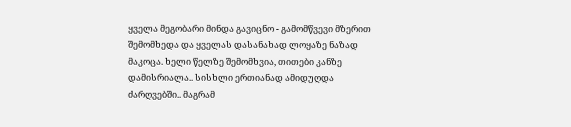ყველა მეგობარი მინდა გავიცნო - გამომწვევი მზერით შემომხედა და ყველას დასანახად ლოყაზე ნაზად მაკოცა. ხელი წელზე შემომხვია, თითები კანზე დამისრიალა.. სისხლი ერთიანად ამიდუღდა ძარღვებში.. მაგრამ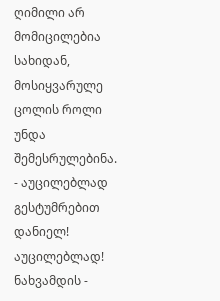ღიმილი არ მომიცილებია სახიდან, მოსიყვარულე ცოლის როლი უნდა შემესრულებინა.
- აუცილებლად გესტუმრებით დანიელ! აუცილებლად! ნახვამდის -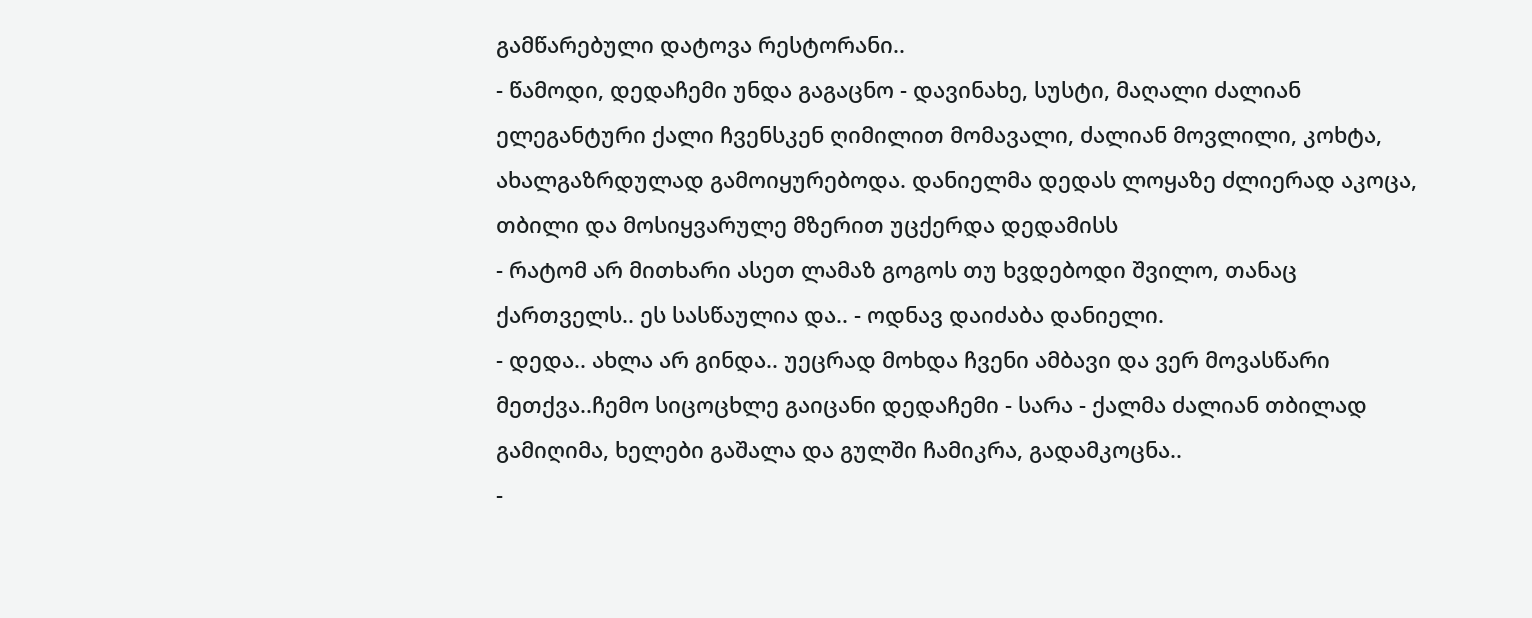გამწარებული დატოვა რესტორანი..
- წამოდი, დედაჩემი უნდა გაგაცნო - დავინახე, სუსტი, მაღალი ძალიან ელეგანტური ქალი ჩვენსკენ ღიმილით მომავალი, ძალიან მოვლილი, კოხტა, ახალგაზრდულად გამოიყურებოდა. დანიელმა დედას ლოყაზე ძლიერად აკოცა, თბილი და მოსიყვარულე მზერით უცქერდა დედამისს
- რატომ არ მითხარი ასეთ ლამაზ გოგოს თუ ხვდებოდი შვილო, თანაც ქართველს.. ეს სასწაულია და.. - ოდნავ დაიძაბა დანიელი.
- დედა.. ახლა არ გინდა.. უეცრად მოხდა ჩვენი ამბავი და ვერ მოვასწარი მეთქვა..ჩემო სიცოცხლე გაიცანი დედაჩემი - სარა - ქალმა ძალიან თბილად გამიღიმა, ხელები გაშალა და გულში ჩამიკრა, გადამკოცნა..
-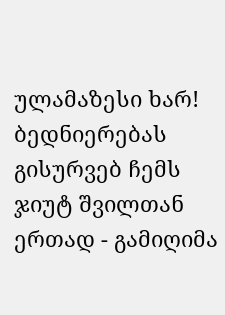ულამაზესი ხარ! ბედნიერებას გისურვებ ჩემს ჯიუტ შვილთან ერთად - გამიღიმა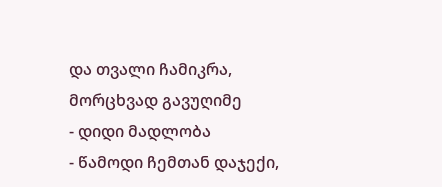და თვალი ჩამიკრა, მორცხვად გავუღიმე
- დიდი მადლობა
- წამოდი ჩემთან დაჯექი,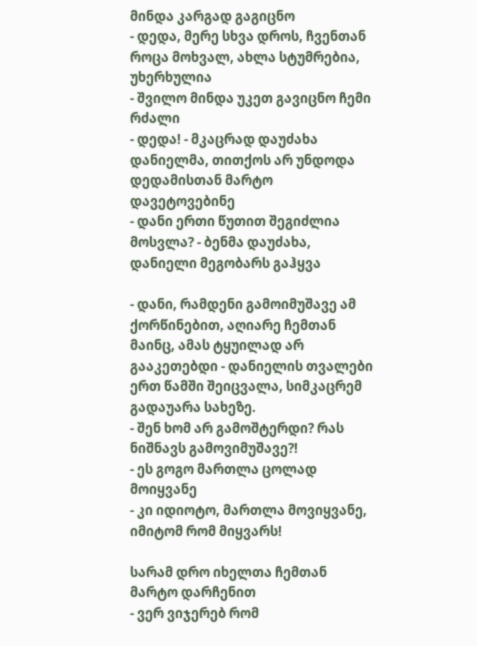მინდა კარგად გაგიცნო
- დედა, მერე სხვა დროს, ჩვენთან როცა მოხვალ, ახლა სტუმრებია, უხერხულია
- შვილო მინდა უკეთ გავიცნო ჩემი რძალი
- დედა! - მკაცრად დაუძახა დანიელმა, თითქოს არ უნდოდა დედამისთან მარტო დავეტოვებინე
- დანი ერთი წუთით შეგიძლია მოსვლა? - ბენმა დაუძახა, დანიელი მეგობარს გაჰყვა

- დანი, რამდენი გამოიმუშავე ამ ქორწინებით, აღიარე ჩემთან მაინც, ამას ტყუილად არ გააკეთებდი - დანიელის თვალები ერთ წამში შეიცვალა, სიმკაცრემ გადაუარა სახეზე.
- შენ ხომ არ გამოშტერდი? რას ნიშნავს გამოვიმუშავე?!
- ეს გოგო მართლა ცოლად მოიყვანე
- კი იდიოტო, მართლა მოვიყვანე, იმიტომ რომ მიყვარს!

სარამ დრო იხელთა ჩემთან მარტო დარჩენით
- ვერ ვიჯერებ რომ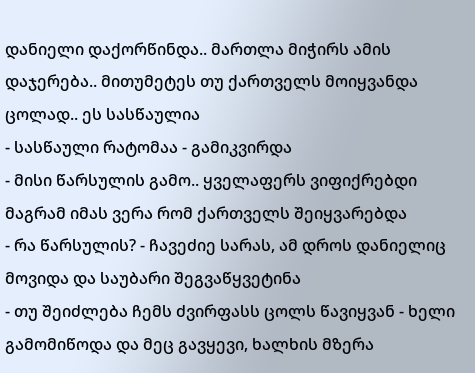დანიელი დაქორწინდა.. მართლა მიჭირს ამის დაჯერება.. მითუმეტეს თუ ქართველს მოიყვანდა ცოლად.. ეს სასწაულია
- სასწაული რატომაა - გამიკვირდა
- მისი წარსულის გამო.. ყველაფერს ვიფიქრებდი მაგრამ იმას ვერა რომ ქართველს შეიყვარებდა
- რა წარსულის? - ჩავეძიე სარას, ამ დროს დანიელიც მოვიდა და საუბარი შეგვაწყვეტინა
- თუ შეიძლება ჩემს ძვირფასს ცოლს წავიყვან - ხელი გამომიწოდა და მეც გავყევი, ხალხის მზერა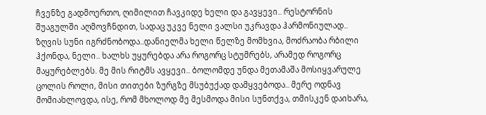ჩვენზე გადმოერთო, ღიმილით ჩავკიდე ხელი და გავყევი.. რესტორნის შუაგულში აღმოვჩნდით, სადაც უკვე ნელი ვალსი უკრავდა ჰარმონიულად.. ზღვის სუნი იგრძნობოდა..დანიელმა ხელი წელზე მომხვია, მოძრაობა რბილი ჰქონდა, ნელი.. ხალხს უყურებდა არა როგორც სტუმრებს, არამედ როგორც მაყურებლებს. მე მის რიტმს ავყევი.. ბოლომდე უნდა მეთამაშა მოსიყვარულე ცოლის როლი, მისი თითები ზურგზე მსუბუქად დამყვებოდა.. მერე ოდნავ მომიახლოვდა, ისე, რომ მხოლოდ მე მესმოდა მისი სუნთქვა, თმისკენ დაიხარა,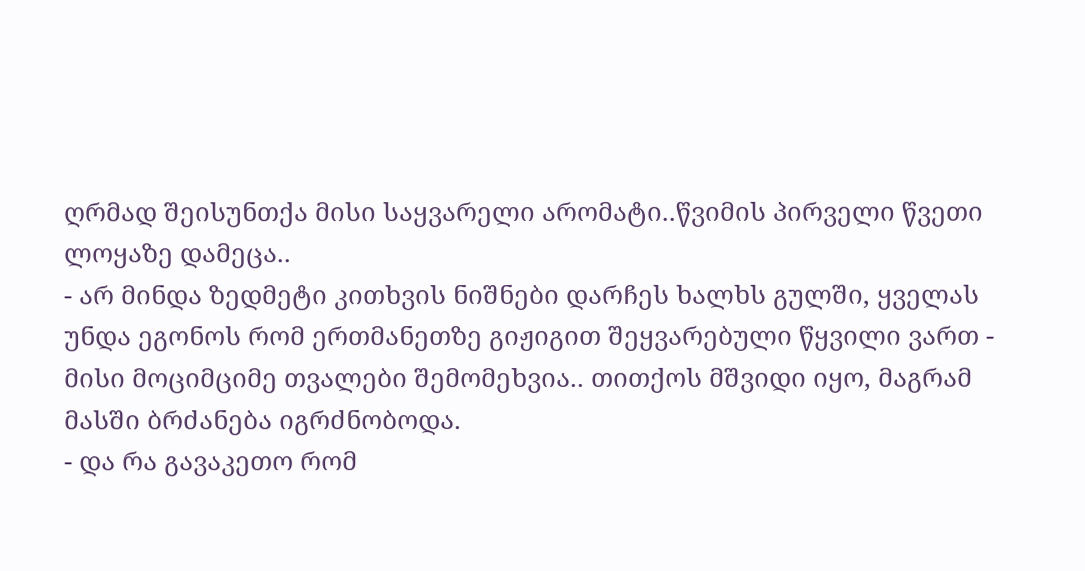ღრმად შეისუნთქა მისი საყვარელი არომატი..წვიმის პირველი წვეთი ლოყაზე დამეცა..
- არ მინდა ზედმეტი კითხვის ნიშნები დარჩეს ხალხს გულში, ყველას უნდა ეგონოს რომ ერთმანეთზე გიჟიგით შეყვარებული წყვილი ვართ - მისი მოციმციმე თვალები შემომეხვია.. თითქოს მშვიდი იყო, მაგრამ მასში ბრძანება იგრძნობოდა.
- და რა გავაკეთო რომ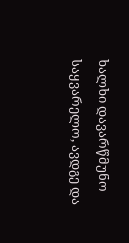ხალხი დავარწმუნო საყვარელო, ავდგე და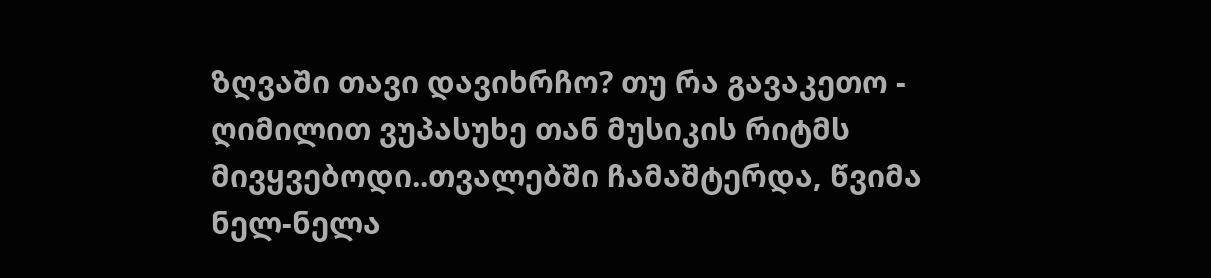ზღვაში თავი დავიხრჩო? თუ რა გავაკეთო - ღიმილით ვუპასუხე თან მუსიკის რიტმს მივყვებოდი..თვალებში ჩამაშტერდა, წვიმა ნელ-ნელა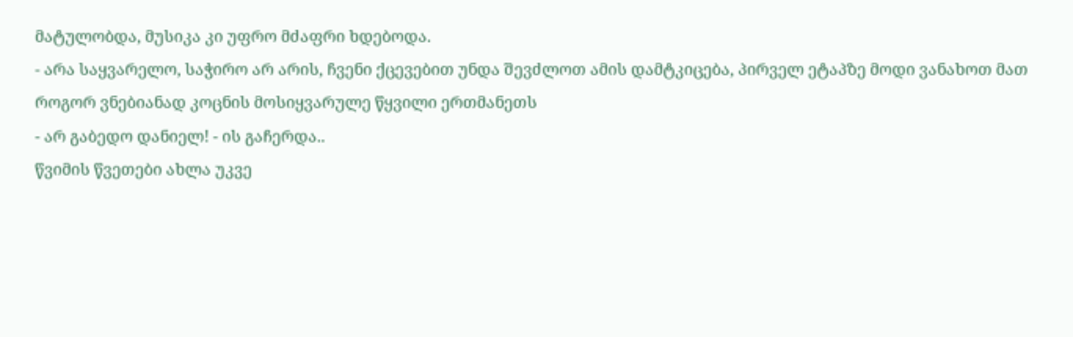მატულობდა, მუსიკა კი უფრო მძაფრი ხდებოდა.
- არა საყვარელო, საჭირო არ არის, ჩვენი ქცევებით უნდა შევძლოთ ამის დამტკიცება, პირველ ეტაპზე მოდი ვანახოთ მათ როგორ ვნებიანად კოცნის მოსიყვარულე წყვილი ერთმანეთს
- არ გაბედო დანიელ! - ის გაჩერდა..
წვიმის წვეთები ახლა უკვე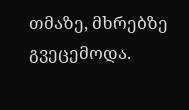თმაზე, მხრებზე გვეცემოდა.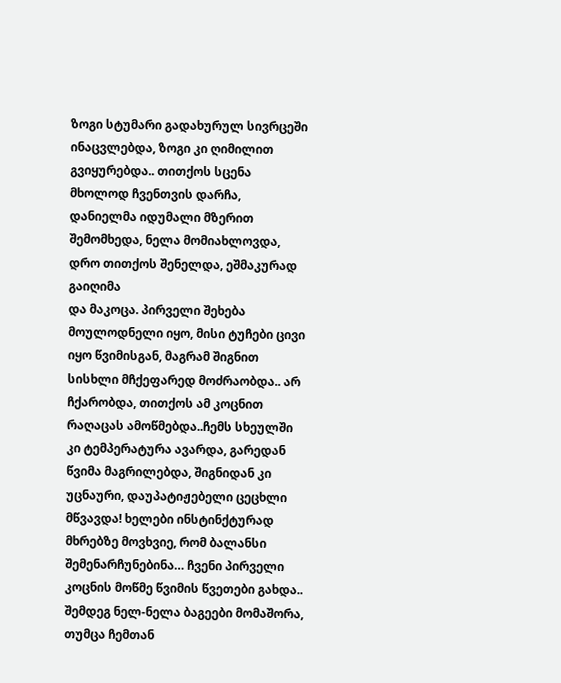ზოგი სტუმარი გადახურულ სივრცეში ინაცვლებდა, ზოგი კი ღიმილით გვიყურებდა.. თითქოს სცენა მხოლოდ ჩვენთვის დარჩა, დანიელმა იდუმალი მზერით შემომხედა, ნელა მომიახლოვდა, დრო თითქოს შენელდა, ეშმაკურად გაიღიმა
და მაკოცა. პირველი შეხება მოულოდნელი იყო, მისი ტუჩები ცივი იყო წვიმისგან, მაგრამ შიგნით სისხლი მჩქეფარედ მოძრაობდა.. არ ჩქარობდა, თითქოს ამ კოცნით რაღაცას ამოწმებდა..ჩემს სხეულში კი ტემპერატურა ავარდა, გარედან წვიმა მაგრილებდა, შიგნიდან კი უცნაური, დაუპატიჟებელი ცეცხლი მწვავდა! ხელები ინსტინქტურად მხრებზე მოვხვიე, რომ ბალანსი შემენარჩუნებინა… ჩვენი პირველი კოცნის მოწმე წვიმის წვეთები გახდა..
შემდეგ ნელ-ნელა ბაგეები მომაშორა, თუმცა ჩემთან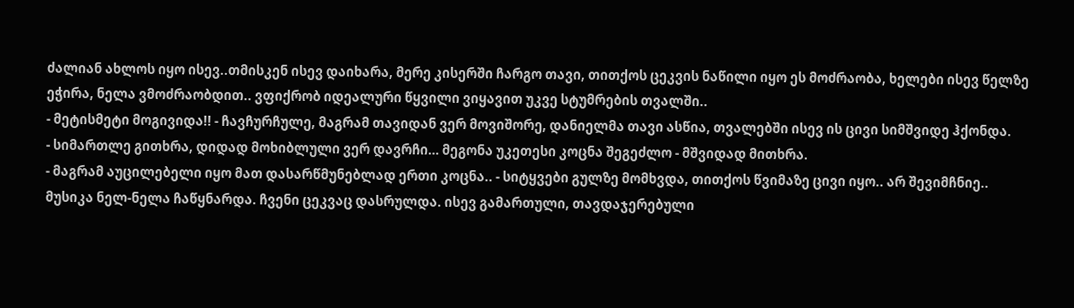ძალიან ახლოს იყო ისევ..თმისკენ ისევ დაიხარა, მერე კისერში ჩარგო თავი, თითქოს ცეკვის ნაწილი იყო ეს მოძრაობა, ხელები ისევ წელზე ეჭირა, ნელა ვმოძრაობდით.. ვფიქრობ იდეალური წყვილი ვიყავით უკვე სტუმრების თვალში..
- მეტისმეტი მოგივიდა!! - ჩავჩურჩულე, მაგრამ თავიდან ვერ მოვიშორე, დანიელმა თავი ასწია, თვალებში ისევ ის ცივი სიმშვიდე ჰქონდა.
- სიმართლე გითხრა, დიდად მოხიბლული ვერ დავრჩი… მეგონა უკეთესი კოცნა შეგეძლო - მშვიდად მითხრა.
- მაგრამ აუცილებელი იყო მათ დასარწმუნებლად ერთი კოცნა.. - სიტყვები გულზე მომხვდა, თითქოს წვიმაზე ცივი იყო.. არ შევიმჩნიე..
მუსიკა ნელ-ნელა ჩაწყნარდა. ჩვენი ცეკვაც დასრულდა. ისევ გამართული, თავდაჯერებული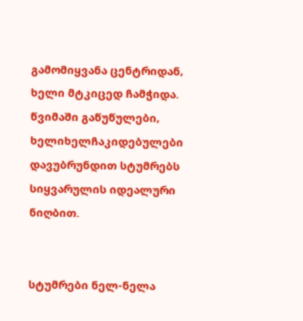გამომიყვანა ცენტრიდან, ხელი მტკიცედ ჩამჭიდა.
წვიმაში გაწუწულები, ხელიხელჩაკიდებულები დავუბრუნდით სტუმრებს სიყვარულის იდეალური ნიღბით.


სტუმრები ნელ-ნელა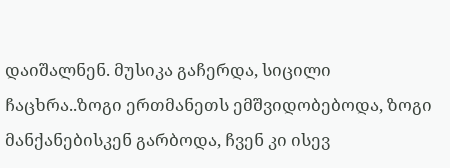დაიშალნენ. მუსიკა გაჩერდა, სიცილი ჩაცხრა..ზოგი ერთმანეთს ემშვიდობებოდა, ზოგი მანქანებისკენ გარბოდა, ჩვენ კი ისევ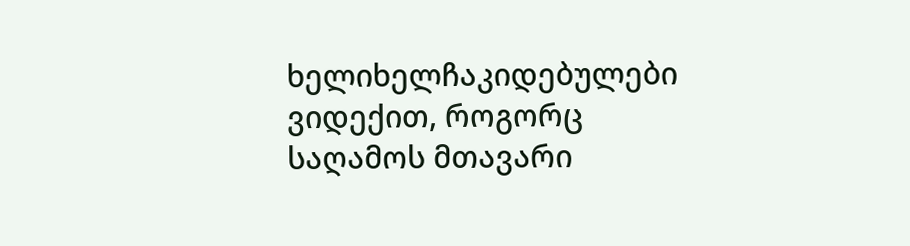ხელიხელჩაკიდებულები ვიდექით, როგორც საღამოს მთავარი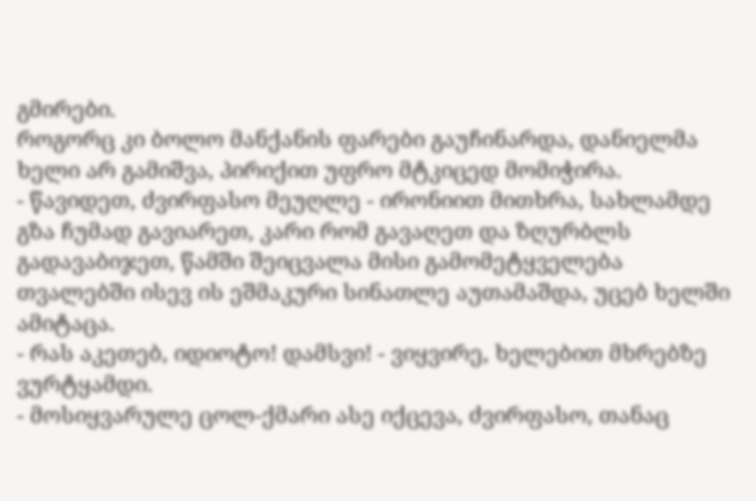გმირები.
როგორც კი ბოლო მანქანის ფარები გაუჩინარდა, დანიელმა ხელი არ გამიშვა, პირიქით უფრო მტკიცედ მომიჭირა.
- წავიდეთ, ძვირფასო მეუღლე - ირონიით მითხრა, სახლამდე გზა ჩუმად გავიარეთ, კარი რომ გავაღეთ და ზღურბლს გადავაბიჯეთ, წამში შეიცვალა მისი გამომეტყველება თვალებში ისევ ის ეშმაკური სინათლე აუთამაშდა, უცებ ხელში ამიტაცა.
- რას აკეთებ, იდიოტო! დამსვი! - ვიყვირე, ხელებით მხრებზე ვურტყამდი.
- მოსიყვარულე ცოლ-ქმარი ასე იქცევა, ძვირფასო, თანაც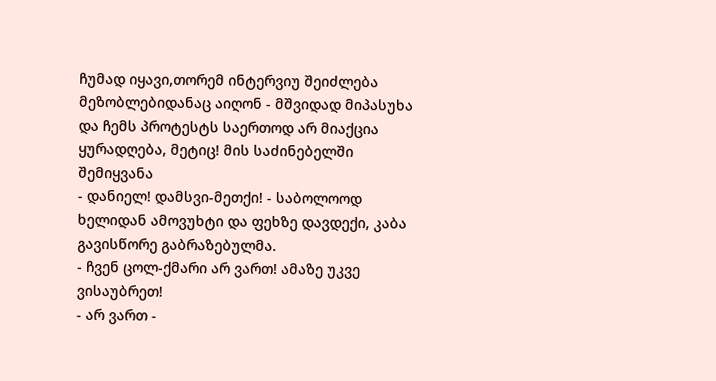ჩუმად იყავი,თორემ ინტერვიუ შეიძლება მეზობლებიდანაც აიღონ - მშვიდად მიპასუხა და ჩემს პროტესტს საერთოდ არ მიაქცია ყურადღება, მეტიც! მის საძინებელში შემიყვანა
- დანიელ! დამსვი-მეთქი! - საბოლოოდ ხელიდან ამოვუხტი და ფეხზე დავდექი, კაბა გავისწორე გაბრაზებულმა.
- ჩვენ ცოლ-ქმარი არ ვართ! ამაზე უკვე ვისაუბრეთ!
- არ ვართ -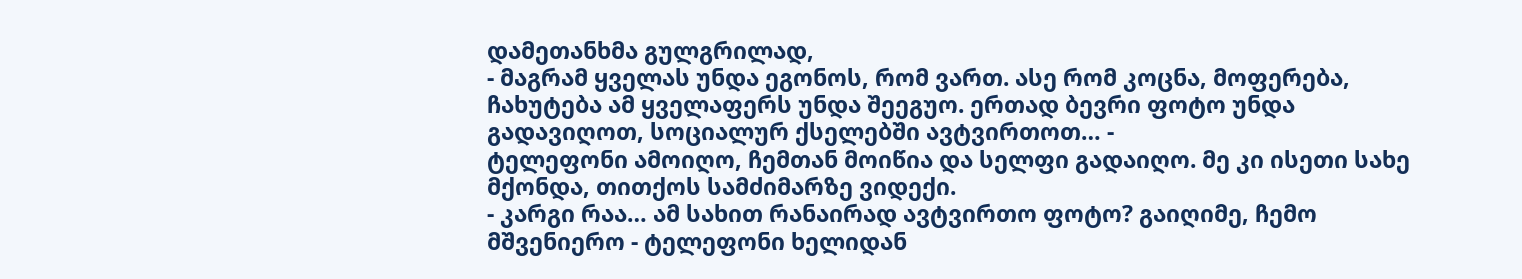დამეთანხმა გულგრილად,
- მაგრამ ყველას უნდა ეგონოს, რომ ვართ. ასე რომ კოცნა, მოფერება, ჩახუტება ამ ყველაფერს უნდა შეეგუო. ერთად ბევრი ფოტო უნდა გადავიღოთ, სოციალურ ქსელებში ავტვირთოთ… -
ტელეფონი ამოიღო, ჩემთან მოიწია და სელფი გადაიღო. მე კი ისეთი სახე მქონდა, თითქოს სამძიმარზე ვიდექი.
- კარგი რაა… ამ სახით რანაირად ავტვირთო ფოტო? გაიღიმე, ჩემო მშვენიერო - ტელეფონი ხელიდან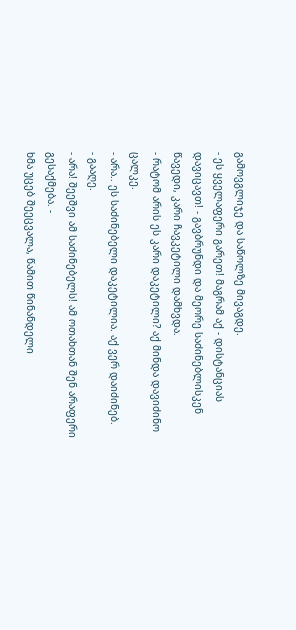გამოვგლიჯე და საწოლზე მივაგდე.
- ეს ყველაფერი გარეთ! მაგრამ აქ - დისტანციას დავიცავთ! - გავბრუნდი და მეორე საძინებლისკენ წავედი, კარი ჩავკეტილი დამხვდა.
- რატომ არის ეს კარი დაკეტილი? აქ მინდა დავიძინო ცალკე.
- არა.. ეს საძინებელი დაკეტილია. აქ ვერ დაიძინებ.
- გააღე.
- არა! შეეშვი ამ საძინებელს! ამ ოთახთან შენ არაფერი გესაქმება. -
ხმა უცებ შეეცვალა, წამით წინანდელი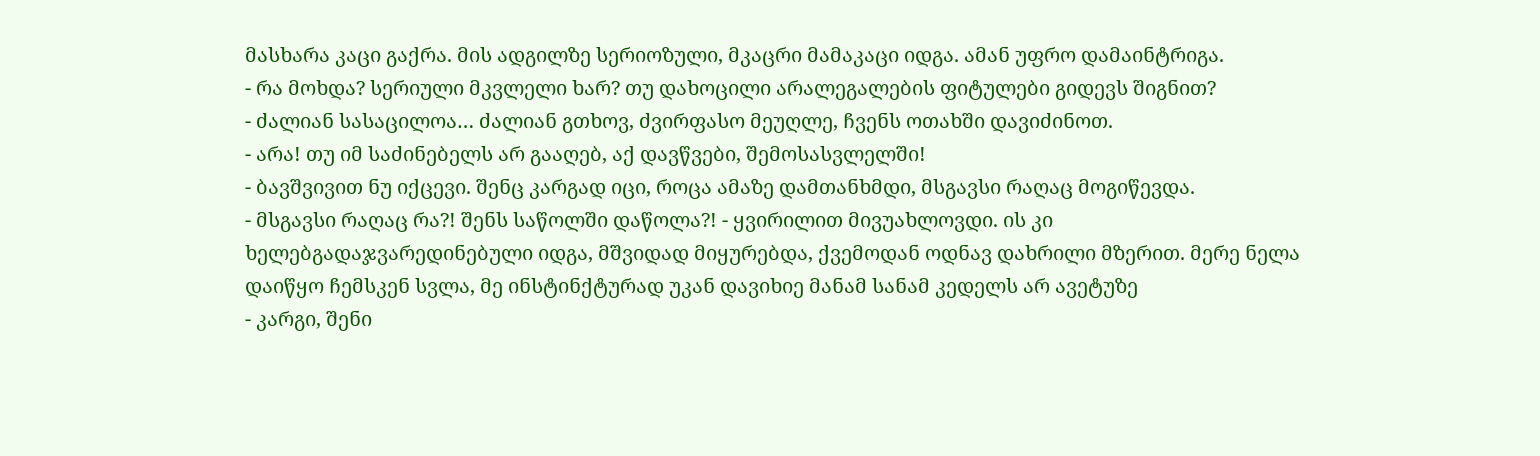მასხარა კაცი გაქრა. მის ადგილზე სერიოზული, მკაცრი მამაკაცი იდგა. ამან უფრო დამაინტრიგა.
- რა მოხდა? სერიული მკვლელი ხარ? თუ დახოცილი არალეგალების ფიტულები გიდევს შიგნით?
- ძალიან სასაცილოა… ძალიან გთხოვ, ძვირფასო მეუღლე, ჩვენს ოთახში დავიძინოთ.
- არა! თუ იმ საძინებელს არ გააღებ, აქ დავწვები, შემოსასვლელში!
- ბავშვივით ნუ იქცევი. შენც კარგად იცი, როცა ამაზე დამთანხმდი, მსგავსი რაღაც მოგიწევდა.
- მსგავსი რაღაც რა?! შენს საწოლში დაწოლა?! - ყვირილით მივუახლოვდი. ის კი ხელებგადაჯვარედინებული იდგა, მშვიდად მიყურებდა, ქვემოდან ოდნავ დახრილი მზერით. მერე ნელა დაიწყო ჩემსკენ სვლა, მე ინსტინქტურად უკან დავიხიე მანამ სანამ კედელს არ ავეტუზე
- კარგი, შენი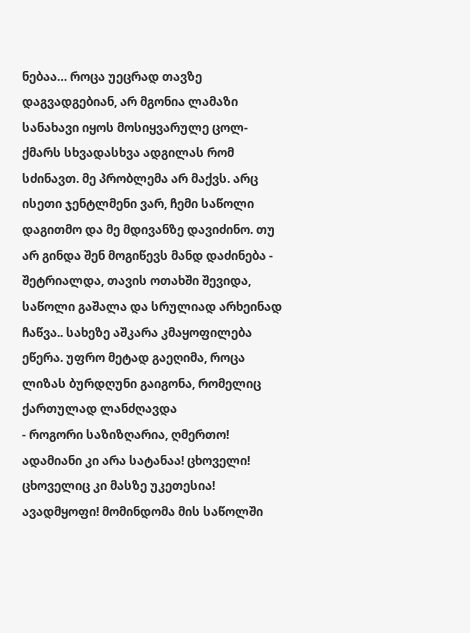ნებაა… როცა უეცრად თავზე დაგვადგებიან, არ მგონია ლამაზი სანახავი იყოს მოსიყვარულე ცოლ-ქმარს სხვადასხვა ადგილას რომ სძინავთ. მე პრობლემა არ მაქვს. არც ისეთი ჯენტლმენი ვარ, ჩემი საწოლი დაგითმო და მე მდივანზე დავიძინო. თუ არ გინდა შენ მოგიწევს მანდ დაძინება - შეტრიალდა, თავის ოთახში შევიდა, საწოლი გაშალა და სრულიად არხეინად ჩაწვა.. სახეზე აშკარა კმაყოფილება ეწერა. უფრო მეტად გაეღიმა, როცა ლიზას ბურდღუნი გაიგონა, რომელიც ქართულად ლანძღავდა
- როგორი საზიზღარია, ღმერთო! ადამიანი კი არა სატანაა! ცხოველი! ცხოველიც კი მასზე უკეთესია! ავადმყოფი! მომინდომა მის საწოლში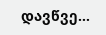დავწვე…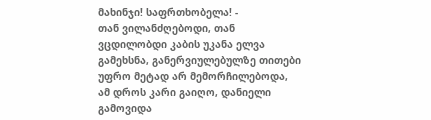მახინჯი! საფრთხობელა! -
თან ვილანძღებოდი, თან ვცდილობდი კაბის უკანა ელვა გამეხსნა, განერვიულებულზე თითები უფრო მეტად არ მემორჩილებოდა, ამ დროს კარი გაიღო, დანიელი გამოვიდა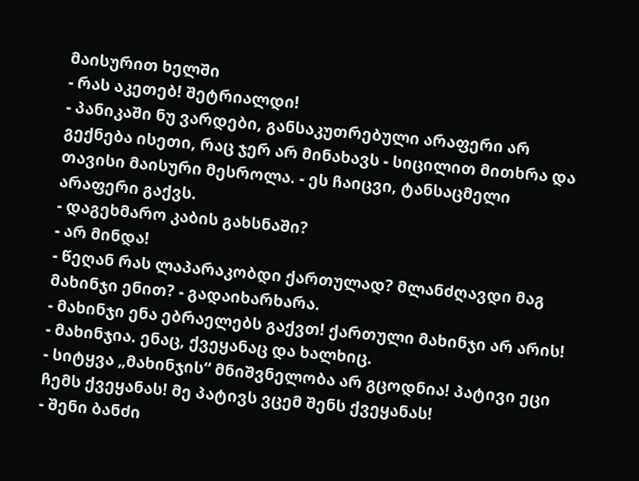მაისურით ხელში
- რას აკეთებ! შეტრიალდი!
- პანიკაში ნუ ვარდები, განსაკუთრებული არაფერი არ გექნება ისეთი, რაც ჯერ არ მინახავს - სიცილით მითხრა და თავისი მაისური მესროლა. - ეს ჩაიცვი, ტანსაცმელი არაფერი გაქვს.
- დაგეხმარო კაბის გახსნაში?
- არ მინდა!
- წეღან რას ლაპარაკობდი ქართულად? მლანძღავდი მაგ მახინჯი ენით? - გადაიხარხარა.
- მახინჯი ენა ებრაელებს გაქვთ! ქართული მახინჯი არ არის!
- მახინჯია. ენაც, ქვეყანაც და ხალხიც.
- სიტყვა „მახინჯის“ მნიშვნელობა არ გცოდნია! პატივი ეცი ჩემს ქვეყანას! მე პატივს ვცემ შენს ქვეყანას!
- შენი ბანძი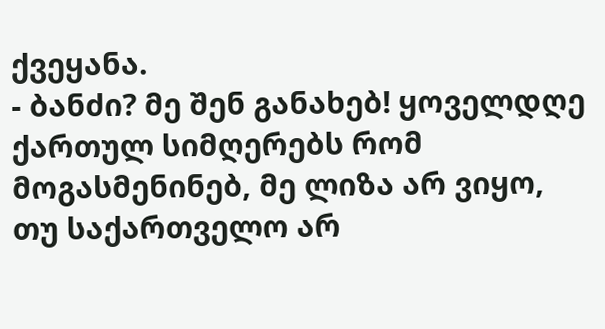ქვეყანა.
- ბანძი? მე შენ განახებ! ყოველდღე ქართულ სიმღერებს რომ მოგასმენინებ, მე ლიზა არ ვიყო, თუ საქართველო არ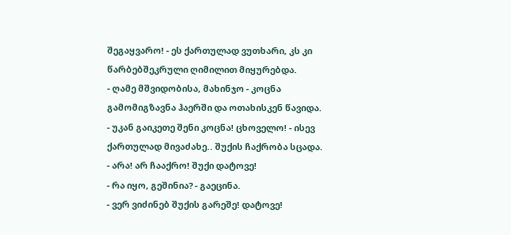შეგაყვარო! - ეს ქართულად ვუთხარი, კს კი წარბებშეკრული ღიმილით მიყურებდა.
- ღამე მშვიდობისა, მახინჯო - კოცნა გამომიგზავნა ჰაერში და ოთახისკენ წავიდა.
- უკან გაიკეთე შენი კოცნა! ცხოველო! - ისევ ქართულად მივაძახე.. შუქის ჩაქრობა სცადა.
- არა! არ ჩააქრო! შუქი დატოვე!
- რა იყო, გეშინია? - გაეცინა.
- ვერ ვიძინებ შუქის გარეშე! დატოვე!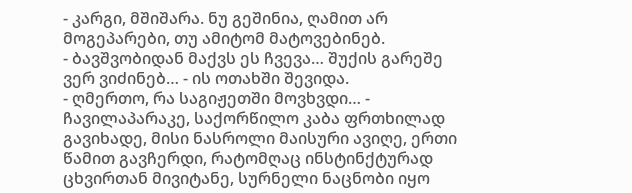- კარგი, მშიშარა. ნუ გეშინია, ღამით არ მოგეპარები, თუ ამიტომ მატოვებინებ.
- ბავშვობიდან მაქვს ეს ჩვევა… შუქის გარეშე ვერ ვიძინებ… - ის ოთახში შევიდა.
- ღმერთო, რა საგიჟეთში მოვხვდი… - ჩავილაპარაკე, საქორწილო კაბა ფრთხილად გავიხადე, მისი ნასროლი მაისური ავიღე, ერთი წამით გავჩერდი, რატომღაც ინსტინქტურად ცხვირთან მივიტანე, სურნელი ნაცნობი იყო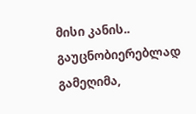მისი კანის.. გაუცნობიერებლად გამეღიმა,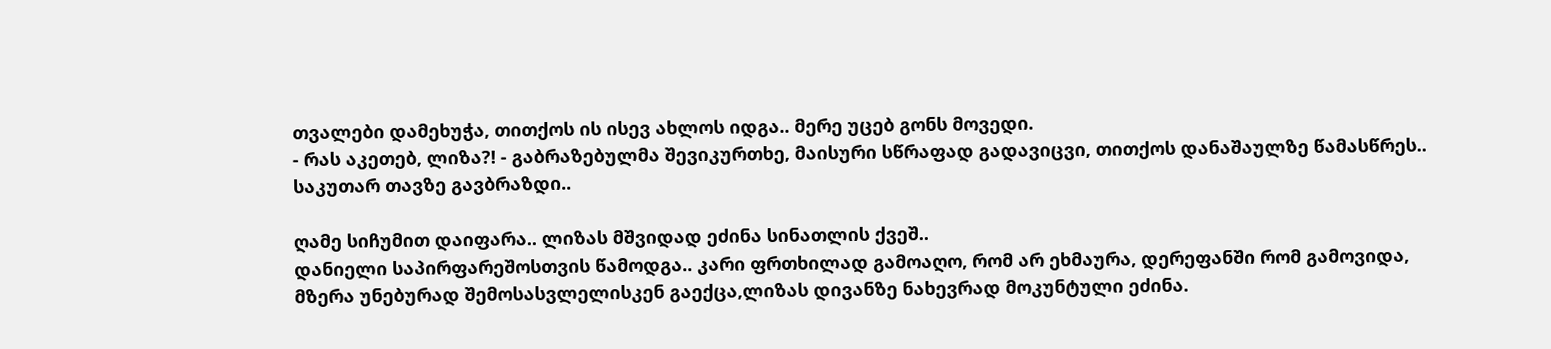თვალები დამეხუჭა, თითქოს ის ისევ ახლოს იდგა.. მერე უცებ გონს მოვედი.
- რას აკეთებ, ლიზა?! - გაბრაზებულმა შევიკურთხე, მაისური სწრაფად გადავიცვი, თითქოს დანაშაულზე წამასწრეს.. საკუთარ თავზე გავბრაზდი..

ღამე სიჩუმით დაიფარა.. ლიზას მშვიდად ეძინა სინათლის ქვეშ..
დანიელი საპირფარეშოსთვის წამოდგა.. კარი ფრთხილად გამოაღო, რომ არ ეხმაურა, დერეფანში რომ გამოვიდა, მზერა უნებურად შემოსასვლელისკენ გაექცა,ლიზას დივანზე ნახევრად მოკუნტული ეძინა.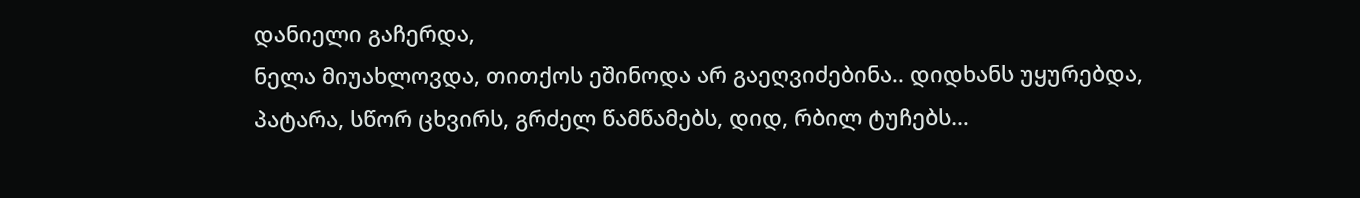დანიელი გაჩერდა,
ნელა მიუახლოვდა, თითქოს ეშინოდა არ გაეღვიძებინა.. დიდხანს უყურებდა, პატარა, სწორ ცხვირს, გრძელ წამწამებს, დიდ, რბილ ტუჩებს…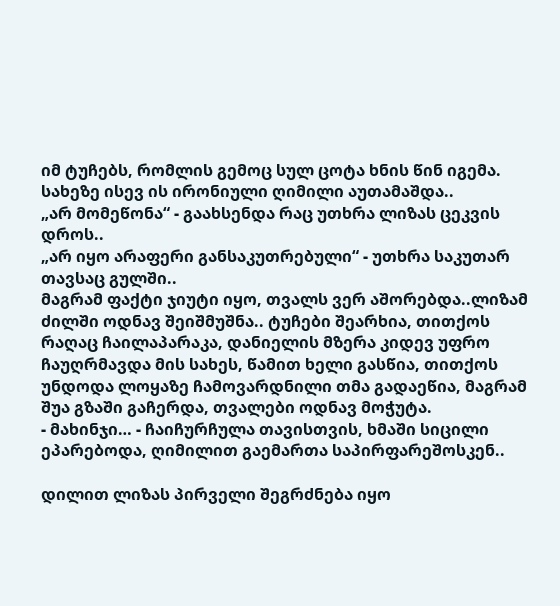იმ ტუჩებს, რომლის გემოც სულ ცოტა ხნის წინ იგემა. სახეზე ისევ ის ირონიული ღიმილი აუთამაშდა..
„არ მომეწონა“ - გაახსენდა რაც უთხრა ლიზას ცეკვის დროს..
„არ იყო არაფერი განსაკუთრებული“ - უთხრა საკუთარ თავსაც გულში..
მაგრამ ფაქტი ჯიუტი იყო, თვალს ვერ აშორებდა..ლიზამ ძილში ოდნავ შეიშმუშნა.. ტუჩები შეარხია, თითქოს რაღაც ჩაილაპარაკა, დანიელის მზერა კიდევ უფრო ჩაუღრმავდა მის სახეს, წამით ხელი გასწია, თითქოს უნდოდა ლოყაზე ჩამოვარდნილი თმა გადაეწია, მაგრამ შუა გზაში გაჩერდა, თვალები ოდნავ მოჭუტა.
- მახინჯი… - ჩაიჩურჩულა თავისთვის, ხმაში სიცილი ეპარებოდა, ღიმილით გაემართა საპირფარეშოსკენ..

დილით ლიზას პირველი შეგრძნება იყო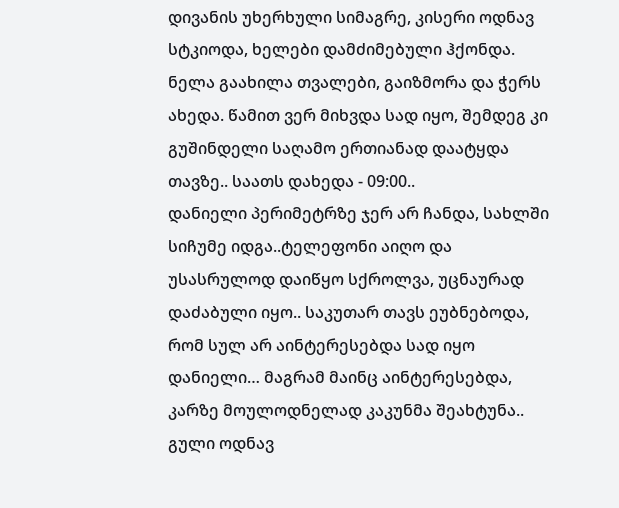დივანის უხერხული სიმაგრე, კისერი ოდნავ სტკიოდა, ხელები დამძიმებული ჰქონდა. ნელა გაახილა თვალები, გაიზმორა და ჭერს ახედა. წამით ვერ მიხვდა სად იყო, შემდეგ კი გუშინდელი საღამო ერთიანად დაატყდა თავზე.. საათს დახედა - 09:00..
დანიელი პერიმეტრზე ჯერ არ ჩანდა, სახლში სიჩუმე იდგა..ტელეფონი აიღო და უსასრულოდ დაიწყო სქროლვა, უცნაურად დაძაბული იყო.. საკუთარ თავს ეუბნებოდა, რომ სულ არ აინტერესებდა სად იყო დანიელი… მაგრამ მაინც აინტერესებდა, კარზე მოულოდნელად კაკუნმა შეახტუნა..
გული ოდნავ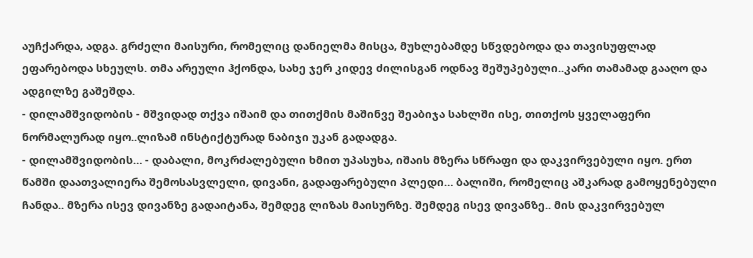აუჩქარდა, ადგა. გრძელი მაისური, რომელიც დანიელმა მისცა, მუხლებამდე სწვდებოდა და თავისუფლად ეფარებოდა სხეულს. თმა არეული ჰქონდა, სახე ჯერ კიდევ ძილისგან ოდნავ შეშუპებული..კარი თამამად გააღო და ადგილზე გაშეშდა.
- დილამშვიდობის - მშვიდად თქვა იშაიმ და თითქმის მაშინვე შეაბიჯა სახლში ისე, თითქოს ყველაფერი ნორმალურად იყო..ლიზამ ინსტიქტურად ნაბიჯი უკან გადადგა.
- დილამშვიდობის… - დაბალი, მოკრძალებული ხმით უპასუხა, იშაის მზერა სწრაფი და დაკვირვებული იყო. ერთ წამში დაათვალიერა შემოსასვლელი, დივანი, გადაფარებული პლედი… ბალიში, რომელიც აშკარად გამოყენებული ჩანდა.. მზერა ისევ დივანზე გადაიტანა, შემდეგ ლიზას მაისურზე. შემდეგ ისევ დივანზე.. მის დაკვირვებულ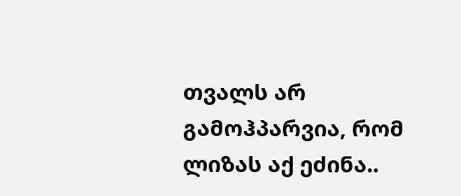თვალს არ გამოჰპარვია, რომ ლიზას აქ ეძინა..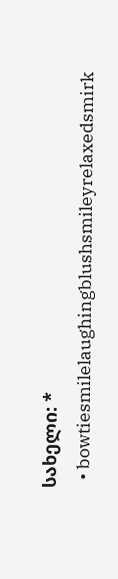სახელი: *
  • bowtiesmilelaughingblushsmileyrelaxedsmirk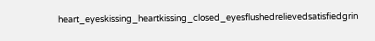heart_eyeskissing_heartkissing_closed_eyesflushedrelievedsatisfiedgrin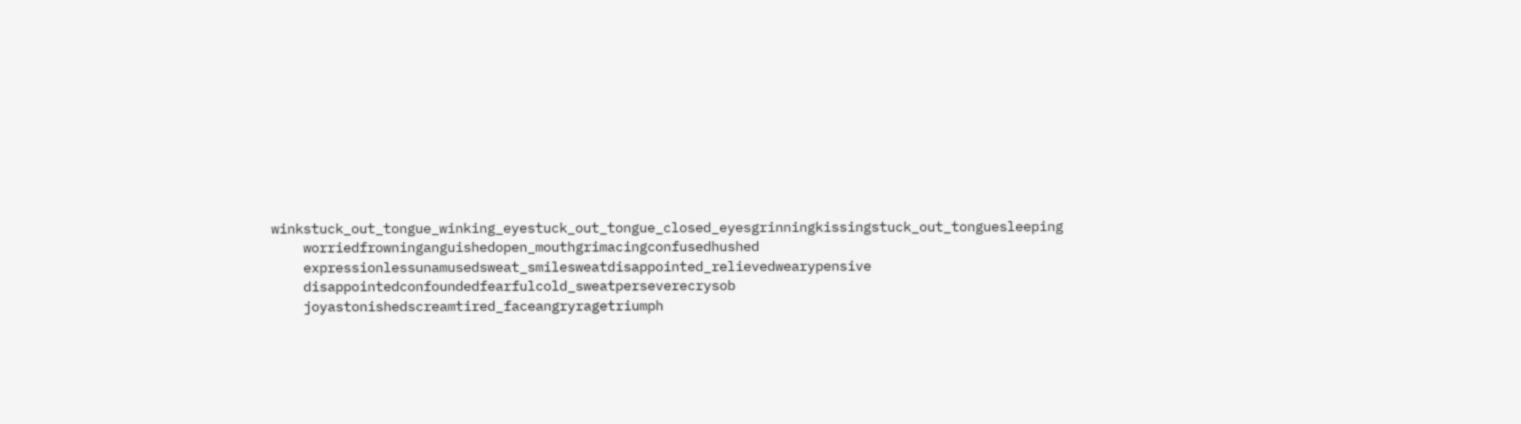winkstuck_out_tongue_winking_eyestuck_out_tongue_closed_eyesgrinningkissingstuck_out_tonguesleeping
    worriedfrowninganguishedopen_mouthgrimacingconfusedhushed
    expressionlessunamusedsweat_smilesweatdisappointed_relievedwearypensive
    disappointedconfoundedfearfulcold_sweatperseverecrysob
    joyastonishedscreamtired_faceangryragetriumph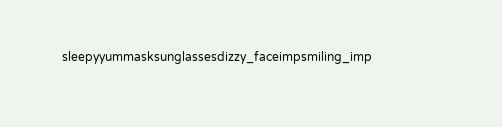sleepyyummasksunglassesdizzy_faceimpsmiling_imp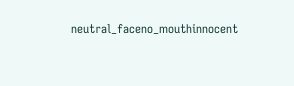neutral_faceno_mouthinnocent